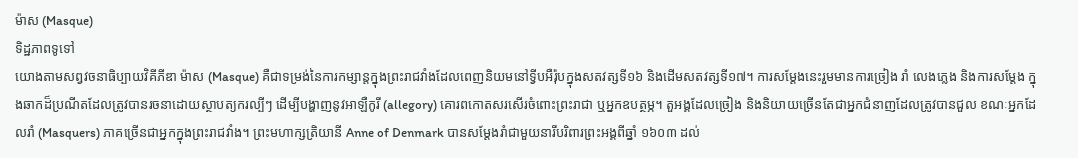ម៉ាស (Masque)
ទិដ្ឋភាពទូទៅ
យោងតាមសព្វវចនាធិប្បាយវិគីភីឌា ម៉ាស (Masque) គឺជាទម្រង់នៃការកម្សាន្តក្នុងព្រះរាជវាំងដែលពេញនិយមនៅទ្វីបអឺរ៉ុបក្នុងសតវត្សទី១៦ និងដើមសតវត្សទី១៧។ ការសម្តែងនេះរួមមានការច្រៀង រាំ លេងភ្លេង និងការសម្តែង ក្នុងឆាកដ៏ប្រណីតដែលត្រូវបានរចនាដោយស្ថាបត្យករល្បីៗ ដើម្បីបង្ហាញនូវអាឡឺកូរី (allegory) គោរពកោតសរសើរចំពោះព្រះរាជា ឬអ្នកឧបត្ថម្ភ។ តួអង្គដែលច្រៀង និងនិយាយច្រើនតែជាអ្នកជំនាញដែលត្រូវបានជួល ខណៈអ្នកដែលរាំ (Masquers) ភាគច្រើនជាអ្នកក្នុងព្រះរាជវាំង។ ព្រះមហាក្សត្រិយានី Anne of Denmark បានសម្តែងរាំជាមួយនារីបរិពារព្រះអង្គពីឆ្នាំ ១៦០៣ ដល់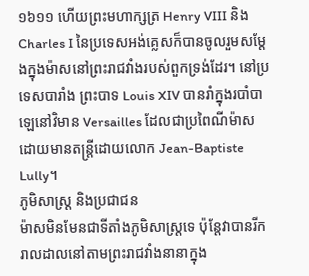១៦១១ ហើយព្រះមហាក្សត្រ Henry VIII និង Charles I នៃប្រទេសអង់គ្លេសក៏បានចូលរួមសម្តែងក្នុងម៉ាសនៅព្រះរាជវាំងរបស់ពួកទ្រង់ដែរ។ នៅប្រទេសបារាំង ព្រះបាទ Louis XIV បានរាំក្នុងរបាំបាឡេនៅវិមាន Versailles ដែលជាប្រពៃណីម៉ាស ដោយមានតន្ត្រីដោយលោក Jean-Baptiste Lully។
ភូមិសាស្ត្រ និងប្រជាជន
ម៉ាសមិនមែនជាទីតាំងភូមិសាស្ត្រទេ ប៉ុន្តែវាបានរីករាលដាលនៅតាមព្រះរាជវាំងនានាក្នុង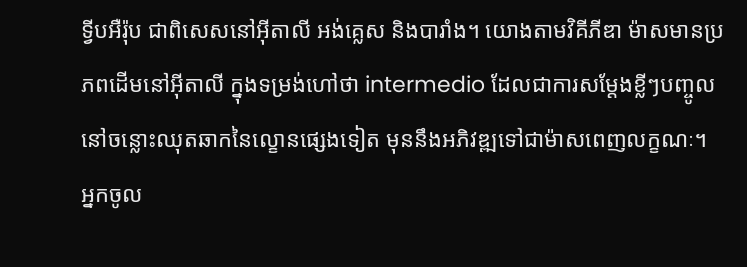ទ្វីបអឺរ៉ុប ជាពិសេសនៅអ៊ីតាលី អង់គ្លេស និងបារាំង។ យោងតាមវិគីភីឌា ម៉ាសមានប្រភពដើមនៅអ៊ីតាលី ក្នុងទម្រង់ហៅថា intermedio ដែលជាការសម្តែងខ្លីៗបញ្ចូលនៅចន្លោះឈុតឆាកនៃល្ខោនផ្សេងទៀត មុននឹងអភិវឌ្ឍទៅជាម៉ាសពេញលក្ខណៈ។ អ្នកចូល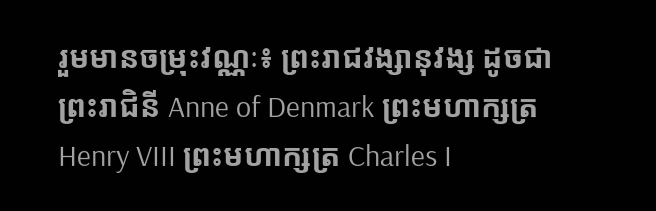រួមមានចម្រុះវណ្ណៈ៖ ព្រះរាជវង្សានុវង្ស ដូចជាព្រះរាជិនី Anne of Denmark ព្រះមហាក្សត្រ Henry VIII ព្រះមហាក្សត្រ Charles I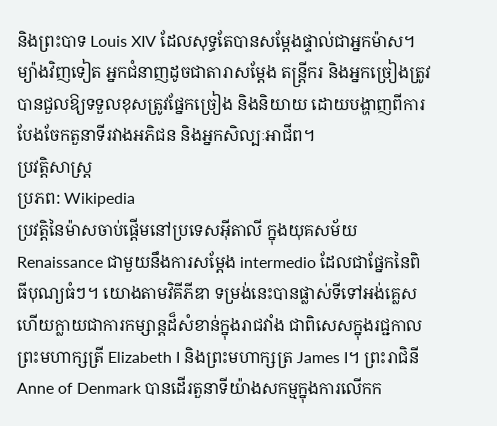និងព្រះបាទ Louis XIV ដែលសុទ្ធតែបានសម្តែងផ្ទាល់ជាអ្នកម៉ាស។ ម្យ៉ាងវិញទៀត អ្នកជំនាញដូចជាតារាសម្តែង តន្ត្រីករ និងអ្នកច្រៀងត្រូវបានជួលឱ្យទទួលខុសត្រូវផ្នែកច្រៀង និងនិយាយ ដោយបង្ហាញពីការបែងចែកតួនាទីរវាងអភិជន និងអ្នកសិល្បៈអាជីព។
ប្រវត្តិសាស្ត្រ
ប្រភព: Wikipedia
ប្រវត្តិនៃម៉ាសចាប់ផ្តើមនៅប្រទេសអ៊ីតាលី ក្នុងយុគសម័យ Renaissance ជាមួយនឹងការសម្តែង intermedio ដែលជាផ្នែកនៃពិធីបុណ្យធំៗ។ យោងតាមវិគីភីឌា ទម្រង់នេះបានផ្លាស់ទីទៅអង់គ្លេស ហើយក្លាយជាការកម្សាន្តដ៏សំខាន់ក្នុងរាជវាំង ជាពិសេសក្នុងរជ្ជកាលព្រះមហាក្សត្រី Elizabeth I និងព្រះមហាក្សត្រ James I។ ព្រះរាជិនី Anne of Denmark បានដើរតួនាទីយ៉ាងសកម្មក្នុងការលើកក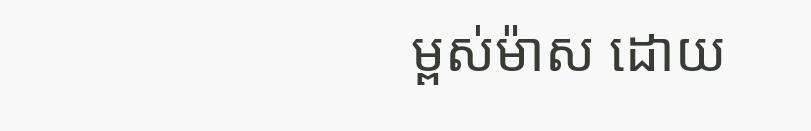ម្ពស់ម៉ាស ដោយ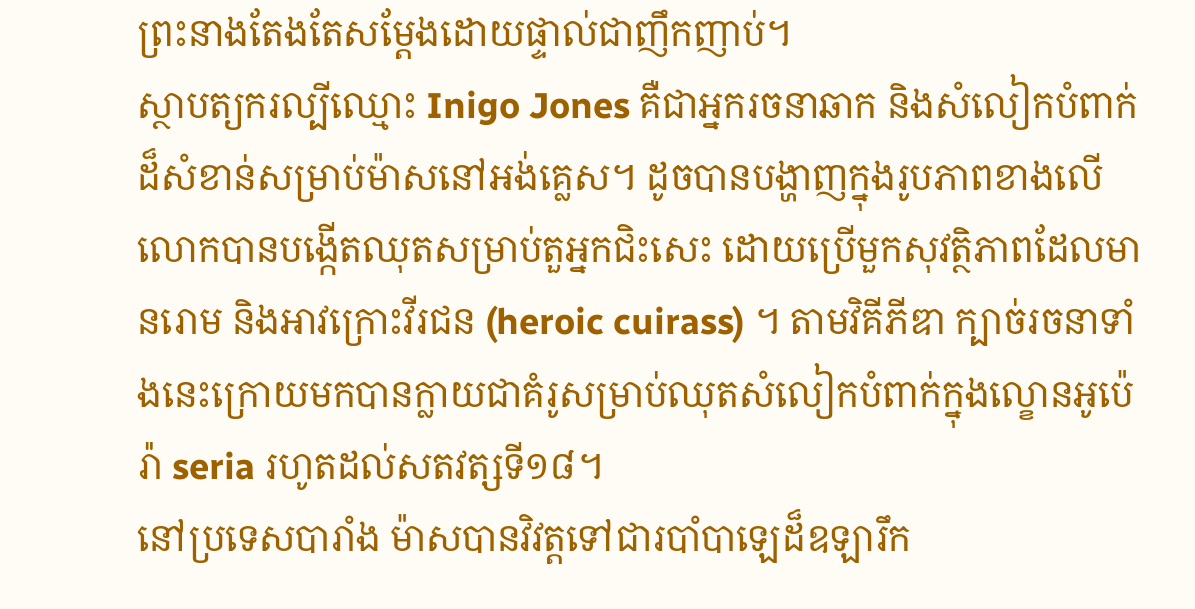ព្រះនាងតែងតែសម្តែងដោយផ្ទាល់ជាញឹកញាប់។
ស្ថាបត្យករល្បីឈ្មោះ Inigo Jones គឺជាអ្នករចនាឆាក និងសំលៀកបំពាក់ដ៏សំខាន់សម្រាប់ម៉ាសនៅអង់គ្លេស។ ដូចបានបង្ហាញក្នុងរូបភាពខាងលើ លោកបានបង្កើតឈុតសម្រាប់តួអ្នកជិះសេះ ដោយប្រើមួកសុវត្ថិភាពដែលមានរោម និងអាវក្រោះវីរជន (heroic cuirass) ។ តាមវិគីភីឌា ក្បាច់រចនាទាំងនេះក្រោយមកបានក្លាយជាគំរូសម្រាប់ឈុតសំលៀកបំពាក់ក្នុងល្ខោនអូប៉េរ៉ា seria រហូតដល់សតវត្សទី១៨។
នៅប្រទេសបារាំង ម៉ាសបានវិវត្តទៅជារបាំបាឡេដ៏ឧឡារឹក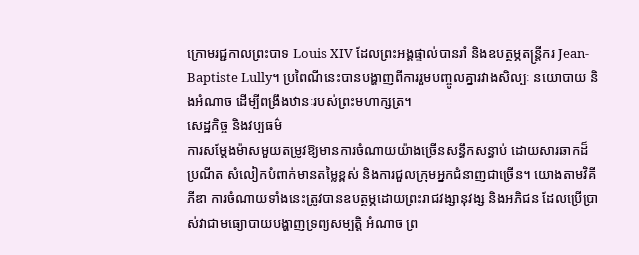ក្រោមរជ្ជកាលព្រះបាទ Louis XIV ដែលព្រះអង្គផ្ទាល់បានរាំ និងឧបត្ថម្ភតន្ត្រីករ Jean-Baptiste Lully។ ប្រពៃណីនេះបានបង្ហាញពីការរួមបញ្ចូលគ្នារវាងសិល្បៈ នយោបាយ និងអំណាច ដើម្បីពង្រឹងឋានៈរបស់ព្រះមហាក្សត្រ។
សេដ្ឋកិច្ច និងវប្បធម៌
ការសម្តែងម៉ាសមួយតម្រូវឱ្យមានការចំណាយយ៉ាងច្រើនសន្ធឹកសន្ធាប់ ដោយសារឆាកដ៏ប្រណីត សំលៀកបំពាក់មានតម្លៃខ្ពស់ និងការជួលក្រុមអ្នកជំនាញជាច្រើន។ យោងតាមវិគីភីឌា ការចំណាយទាំងនេះត្រូវបានឧបត្ថម្ភដោយព្រះរាជវង្សានុវង្ស និងអភិជន ដែលប្រើប្រាស់វាជាមធ្យោបាយបង្ហាញទ្រព្យសម្បត្តិ អំណាច ព្រ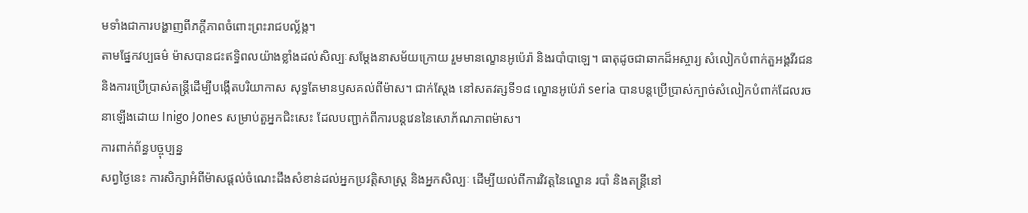មទាំងជាការបង្ហាញពីភក្តីភាពចំពោះព្រះរាជបល្ល័ង្ក។
តាមផ្នែកវប្បធម៌ ម៉ាសបានជះឥទ្ធិពលយ៉ាងខ្លាំងដល់សិល្បៈសម្តែងនាសម័យក្រោយ រួមមានល្ខោនអូប៉េរ៉ា និងរបាំបាឡេ។ ធាតុដូចជាឆាកដ៏អស្ចារ្យ សំលៀកបំពាក់តួអង្គវីរជន និងការប្រើប្រាស់តន្ត្រីដើម្បីបង្កើតបរិយាកាស សុទ្ធតែមានឫសគល់ពីម៉ាស។ ជាក់ស្តែង នៅសតវត្សទី១៨ ល្ខោនអូប៉េរ៉ា seria បានបន្តប្រើប្រាស់ក្បាច់សំលៀកបំពាក់ដែលរចនាឡើងដោយ Inigo Jones សម្រាប់តួអ្នកជិះសេះ ដែលបញ្ជាក់ពីការបន្តវេននៃសោភ័ណភាពម៉ាស។
ការពាក់ព័ន្ធបច្ចុប្បន្ន
សព្វថ្ងៃនេះ ការសិក្សាអំពីម៉ាសផ្តល់ចំណេះដឹងសំខាន់ដល់អ្នកប្រវត្តិសាស្ត្រ និងអ្នកសិល្បៈ ដើម្បីយល់ពីការវិវត្តនៃល្ខោន របាំ និងតន្ត្រីនៅ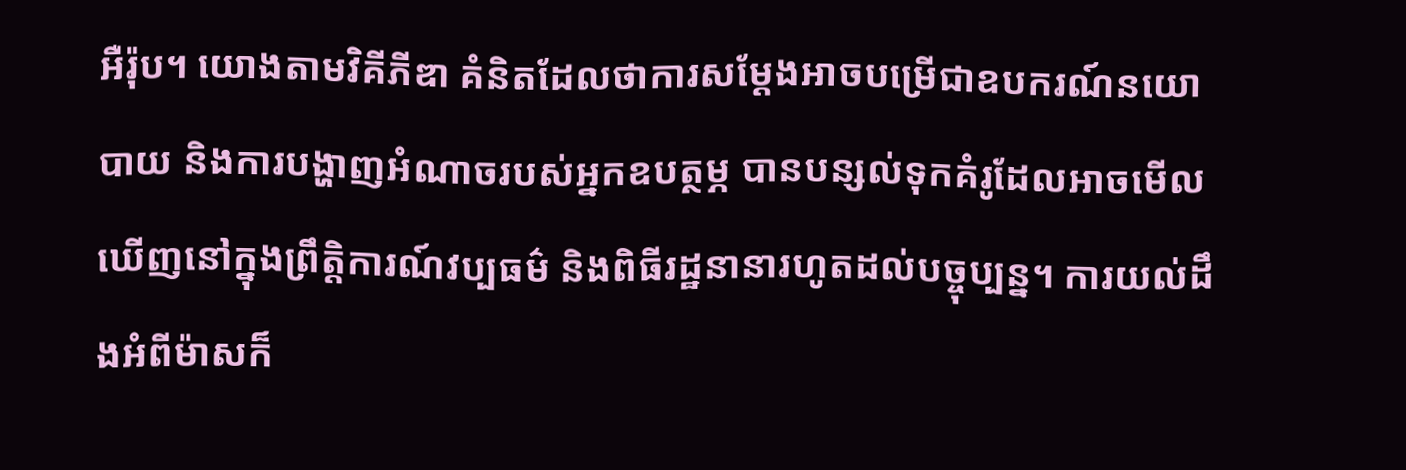អឺរ៉ុប។ យោងតាមវិគីភីឌា គំនិតដែលថាការសម្តែងអាចបម្រើជាឧបករណ៍នយោបាយ និងការបង្ហាញអំណាចរបស់អ្នកឧបត្ថម្ភ បានបន្សល់ទុកគំរូដែលអាចមើលឃើញនៅក្នុងព្រឹត្តិការណ៍វប្បធម៌ និងពិធីរដ្ឋនានារហូតដល់បច្ចុប្បន្ន។ ការយល់ដឹងអំពីម៉ាសក៏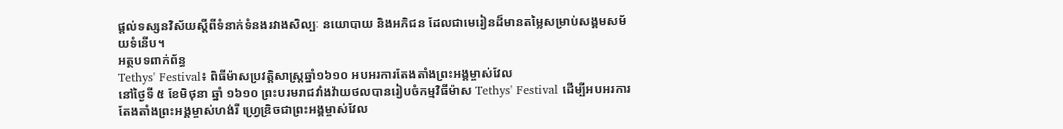ផ្តល់ទស្សនវិស័យស្តីពីទំនាក់ទំនងរវាងសិល្បៈ នយោបាយ និងអភិជន ដែលជាមេរៀនដ៏មានតម្លៃសម្រាប់សង្គមសម័យទំនើប។
អត្ថបទពាក់ព័ន្ធ
Tethys' Festival៖ ពិធីម៉ាសប្រវត្តិសាស្ត្រឆ្នាំ១៦១០ អបអរការតែងតាំងព្រះអង្គម្ចាស់វែល
នៅថ្ងៃទី ៥ ខែមិថុនា ឆ្នាំ ១៦១០ ព្រះបរមរាជវាំងវ៉ាយថលបានរៀបចំកម្មវិធីម៉ាស Tethys' Festival ដើម្បីអបអរការតែងតាំងព្រះអង្គម្ចាស់ហង់រី ហ្វ្រេឌ្រិចជាព្រះអង្គម្ចាស់វែល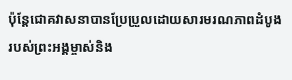ប៉ុន្តែជោគវាសនាបានប្រែប្រួលដោយសារមរណភាពដំបូងរបស់ព្រះអង្គម្ចាស់និង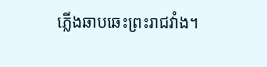ភ្លើងឆាបឆេះព្រះរាជវាំង។